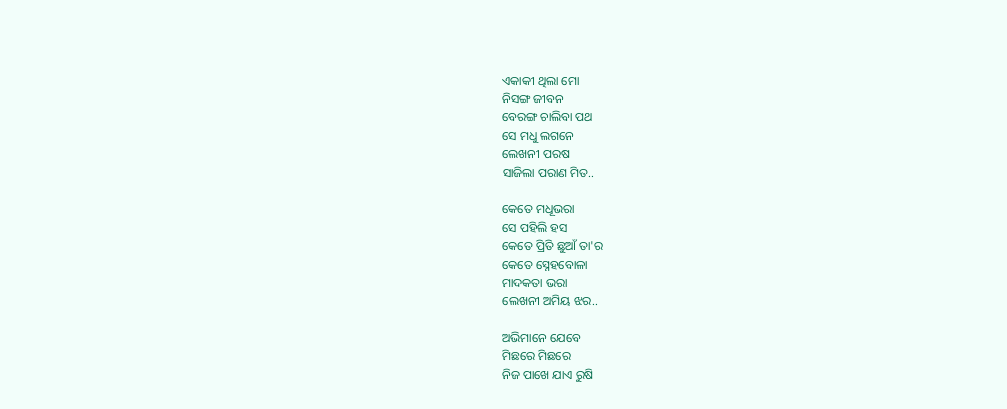ଏକାକୀ ଥିଲା ମୋ
ନିସଙ୍ଗ ଜୀବନ
ବେରଙ୍ଗ ଚାଲିବା ପଥ
ସେ ମଧୁ ଲଗନେ
ଲେଖନୀ ପରଷ
ସାଜିଲା ପରାଣ ମିତ..

କେତେ ମଧୂଭରା
ସେ ପହିଲି ହସ
କେତେ ପ୍ରିତି ଛୁଆଁ ତା'ର
କେତେ ସ୍ନେହବୋଳା
ମାଦକତା ଭରା
ଲେଖନୀ ଅମିୟ ଝର..

ଅଭିମାନେ ଯେବେ
ମିଛରେ ମିଛରେ
ନିଜ ପାଖେ ଯାଏ ରୁଷି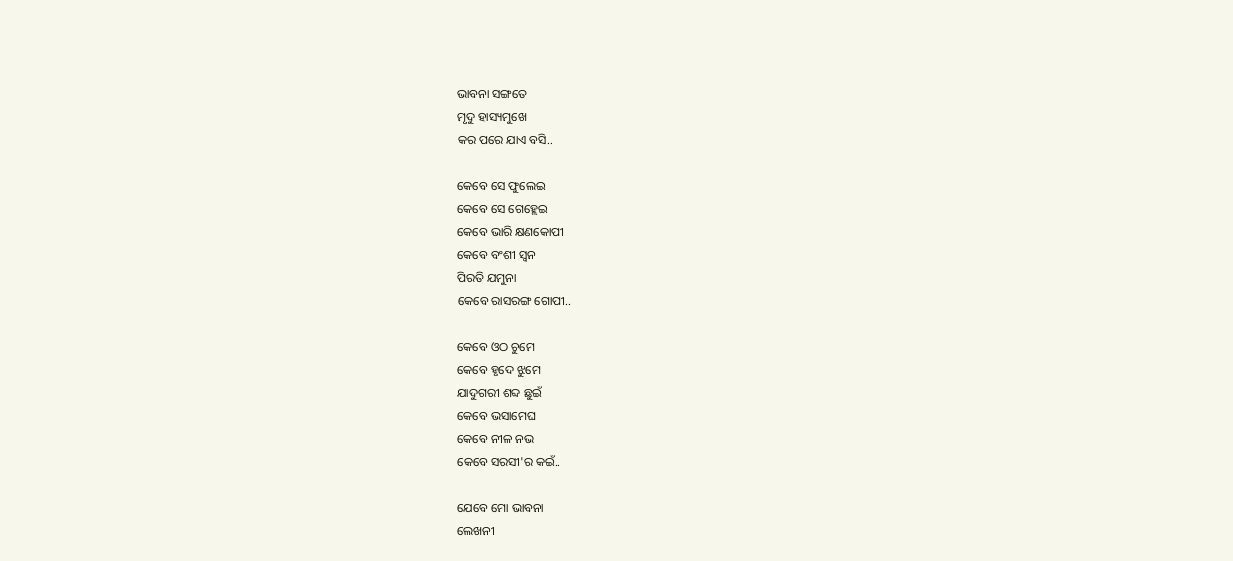ଭାବନା ସଙ୍ଗତେ
ମୃଦୁ ହାସ୍ୟମୁଖେ
କର ପରେ ଯାଏ ବସି..

କେବେ ସେ ଫୁଲେଇ
କେବେ ସେ ଗେହ୍ଲେଇ
କେବେ ଭାରି କ୍ଷଣକୋପୀ
କେବେ ବଂଶୀ ସ୍ୱନ
ପିରତି ଯମୁନା
କେବେ ରାସରଙ୍ଗ ଗୋପୀ..

କେବେ ଓଠ ଚୁମେ
କେବେ ହୃଦେ ଝୁମେ
ଯାଦୁଗରୀ ଶବ୍ଦ ଛୁଇଁ
କେବେ ଭସାମେଘ
କେବେ ନୀଳ ନଭ
କେବେ ସରସୀ'ର କଇଁ..

ଯେବେ ମୋ ଭାବନା
ଲେଖନୀ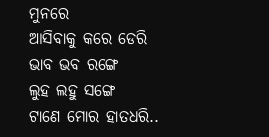ମୁନରେ
ଆସିବାକୁ କରେ ଡେରି
ଭାବ ଭବ ରଙ୍ଗେ
ଲୁହ ଲହୁ ସଙ୍ଗେ
ଟାଣେ ମୋର ହାତଧରି..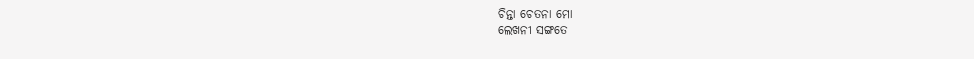ଚିନ୍ତା ଚେତନା ମୋ
ଲେଖନୀ ସଙ୍ଗତେ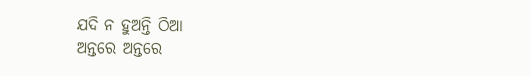ଯଦି ନ ହୁଅନ୍ତି ଠିଆ
ଅନ୍ତରେ ଅନ୍ତରେ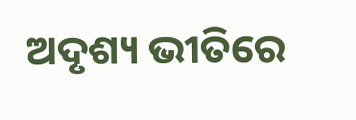ଅଦୃଶ୍ୟ ଭୀତିରେ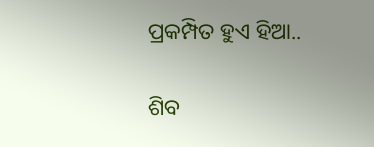ପ୍ରକମ୍ପିତ ହୁଏ ହିଆ..

ଶିବ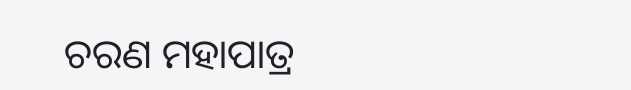ଚରଣ ମହାପାତ୍ର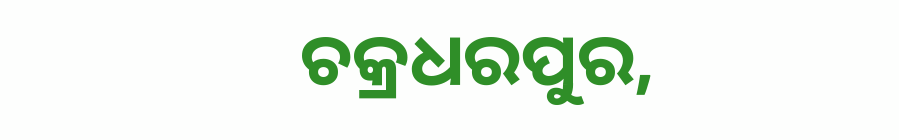ଚକ୍ରଧରପୁର,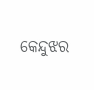କେନ୍ଦୁଝର